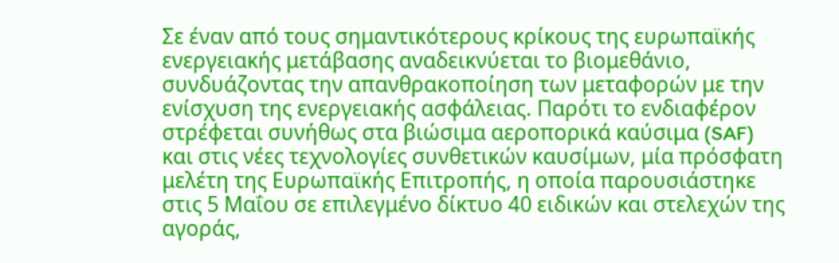Σε έναν από τους σημαντικότερους κρίκους της ευρωπαϊκής ενεργειακής μετάβασης αναδεικνύεται το βιομεθάνιο, συνδυάζοντας την απανθρακοποίηση των μεταφορών με την ενίσχυση της ενεργειακής ασφάλειας. Παρότι το ενδιαφέρον στρέφεται συνήθως στα βιώσιμα αεροπορικά καύσιμα (SAF) και στις νέες τεχνολογίες συνθετικών καυσίμων, μία πρόσφατη μελέτη της Ευρωπαϊκής Επιτροπής, η οποία παρουσιάστηκε στις 5 Μαΐου σε επιλεγμένο δίκτυο 40 ειδικών και στελεχών της αγοράς,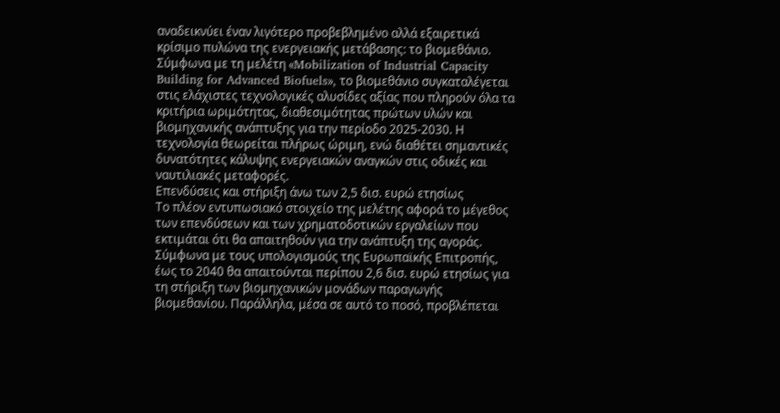αναδεικνύει έναν λιγότερο προβεβλημένο αλλά εξαιρετικά κρίσιμο πυλώνα της ενεργειακής μετάβασης: το βιομεθάνιο.
Σύμφωνα με τη μελέτη «Mobilization of Industrial Capacity Building for Advanced Biofuels», το βιομεθάνιο συγκαταλέγεται στις ελάχιστες τεχνολογικές αλυσίδες αξίας που πληρούν όλα τα κριτήρια ωριμότητας, διαθεσιμότητας πρώτων υλών και βιομηχανικής ανάπτυξης για την περίοδο 2025-2030. Η τεχνολογία θεωρείται πλήρως ώριμη, ενώ διαθέτει σημαντικές δυνατότητες κάλυψης ενεργειακών αναγκών στις οδικές και ναυτιλιακές μεταφορές.
Επενδύσεις και στήριξη άνω των 2,5 δισ. ευρώ ετησίως
Το πλέον εντυπωσιακό στοιχείο της μελέτης αφορά το μέγεθος των επενδύσεων και των χρηματοδοτικών εργαλείων που εκτιμάται ότι θα απαιτηθούν για την ανάπτυξη της αγοράς.
Σύμφωνα με τους υπολογισμούς της Ευρωπαϊκής Επιτροπής, έως το 2040 θα απαιτούνται περίπου 2,6 δισ. ευρώ ετησίως για τη στήριξη των βιομηχανικών μονάδων παραγωγής βιομεθανίου. Παράλληλα, μέσα σε αυτό το ποσό, προβλέπεται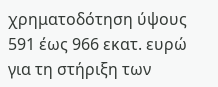χρηματοδότηση ύψους 591 έως 966 εκατ. ευρώ για τη στήριξη των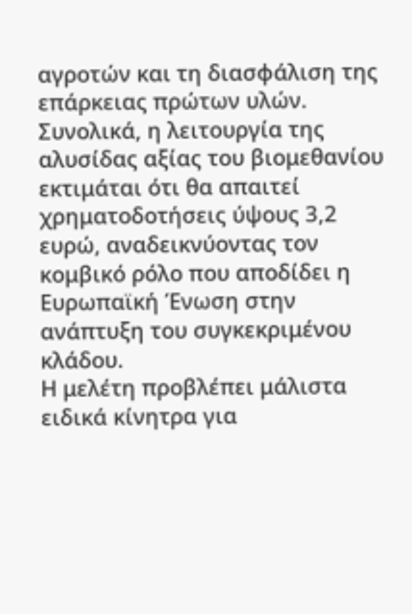αγροτών και τη διασφάλιση της επάρκειας πρώτων υλών.
Συνολικά, η λειτουργία της αλυσίδας αξίας του βιομεθανίου εκτιμάται ότι θα απαιτεί χρηματοδοτήσεις ύψους 3,2 ευρώ, αναδεικνύοντας τον κομβικό ρόλο που αποδίδει η Ευρωπαϊκή Ένωση στην ανάπτυξη του συγκεκριμένου κλάδου.
Η μελέτη προβλέπει μάλιστα ειδικά κίνητρα για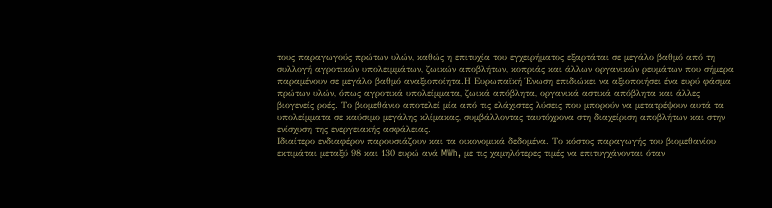τους παραγωγούς πρώτων υλών, καθώς η επιτυχία του εγχειρήματος εξαρτάται σε μεγάλο βαθμό από τη συλλογή αγροτικών υπολειμμάτων, ζωικών αποβλήτων, κοπριάς και άλλων οργανικών ρευμάτων που σήμερα παραμένουν σε μεγάλο βαθμό αναξιοποίητα.Η Ευρωπαϊκή Ένωση επιδιώκει να αξιοποιήσει ένα ευρύ φάσμα πρώτων υλών, όπως αγροτικά υπολείμματα, ζωικά απόβλητα, οργανικά αστικά απόβλητα και άλλες βιογενείς ροές. Το βιομεθάνιο αποτελεί μία από τις ελάχιστες λύσεις που μπορούν να μετατρέψουν αυτά τα υπολείμματα σε καύσιμο μεγάλης κλίμακας, συμβάλλοντας ταυτόχρονα στη διαχείριση αποβλήτων και στην ενίσχυση της ενεργειακής ασφάλειας.
Ιδιαίτερο ενδιαφέρον παρουσιάζουν και τα οικονομικά δεδομένα. Το κόστος παραγωγής του βιομεθανίου εκτιμάται μεταξύ 98 και 130 ευρώ ανά MWh, με τις χαμηλότερες τιμές να επιτυγχάνονται όταν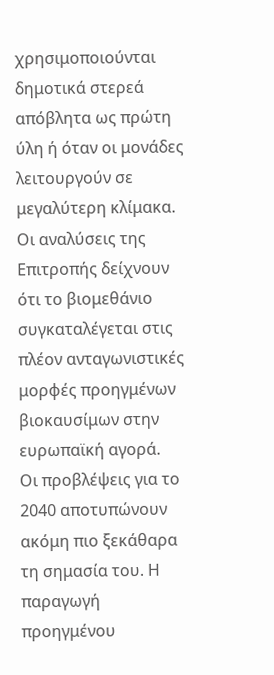χρησιμοποιούνται δημοτικά στερεά απόβλητα ως πρώτη ύλη ή όταν οι μονάδες λειτουργούν σε μεγαλύτερη κλίμακα. Οι αναλύσεις της Επιτροπής δείχνουν ότι το βιομεθάνιο συγκαταλέγεται στις πλέον ανταγωνιστικές μορφές προηγμένων βιοκαυσίμων στην ευρωπαϊκή αγορά.
Οι προβλέψεις για το 2040 αποτυπώνουν ακόμη πιο ξεκάθαρα τη σημασία του. Η παραγωγή προηγμένου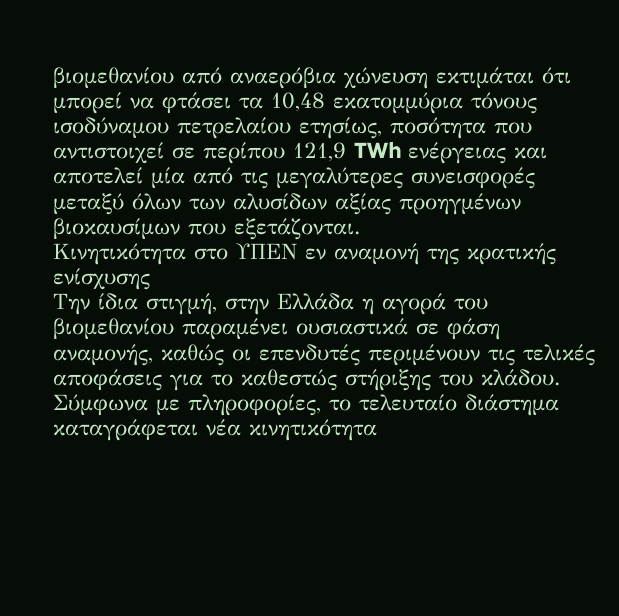βιομεθανίου από αναερόβια χώνευση εκτιμάται ότι μπορεί να φτάσει τα 10,48 εκατομμύρια τόνους ισοδύναμου πετρελαίου ετησίως, ποσότητα που αντιστοιχεί σε περίπου 121,9 TWh ενέργειας και αποτελεί μία από τις μεγαλύτερες συνεισφορές μεταξύ όλων των αλυσίδων αξίας προηγμένων βιοκαυσίμων που εξετάζονται.
Κινητικότητα στο ΥΠΕΝ εν αναμονή της κρατικής ενίσχυσης
Την ίδια στιγμή, στην Ελλάδα η αγορά του βιομεθανίου παραμένει ουσιαστικά σε φάση αναμονής, καθώς οι επενδυτές περιμένουν τις τελικές αποφάσεις για το καθεστώς στήριξης του κλάδου.
Σύμφωνα με πληροφορίες, το τελευταίο διάστημα καταγράφεται νέα κινητικότητα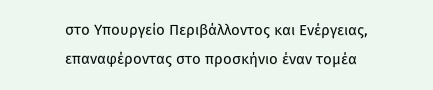στο Υπουργείο Περιβάλλοντος και Ενέργειας, επαναφέροντας στο προσκήνιο έναν τομέα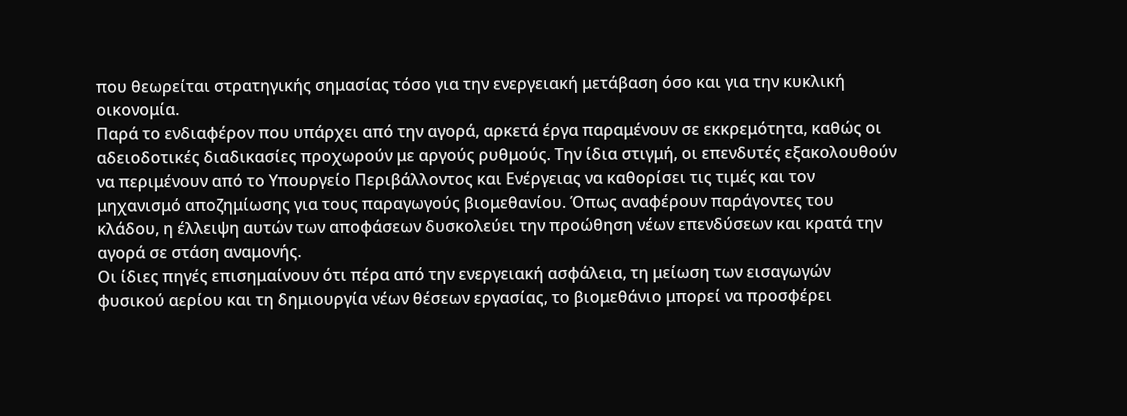που θεωρείται στρατηγικής σημασίας τόσο για την ενεργειακή μετάβαση όσο και για την κυκλική οικονομία.
Παρά το ενδιαφέρον που υπάρχει από την αγορά, αρκετά έργα παραμένουν σε εκκρεμότητα, καθώς οι αδειοδοτικές διαδικασίες προχωρούν με αργούς ρυθμούς. Την ίδια στιγμή, οι επενδυτές εξακολουθούν να περιμένουν από το Υπουργείο Περιβάλλοντος και Ενέργειας να καθορίσει τις τιμές και τον μηχανισμό αποζημίωσης για τους παραγωγούς βιομεθανίου. Όπως αναφέρουν παράγοντες του κλάδου, η έλλειψη αυτών των αποφάσεων δυσκολεύει την προώθηση νέων επενδύσεων και κρατά την αγορά σε στάση αναμονής.
Oι ίδιες πηγές επισημαίνουν ότι πέρα από την ενεργειακή ασφάλεια, τη μείωση των εισαγωγών φυσικού αερίου και τη δημιουργία νέων θέσεων εργασίας, το βιομεθάνιο μπορεί να προσφέρει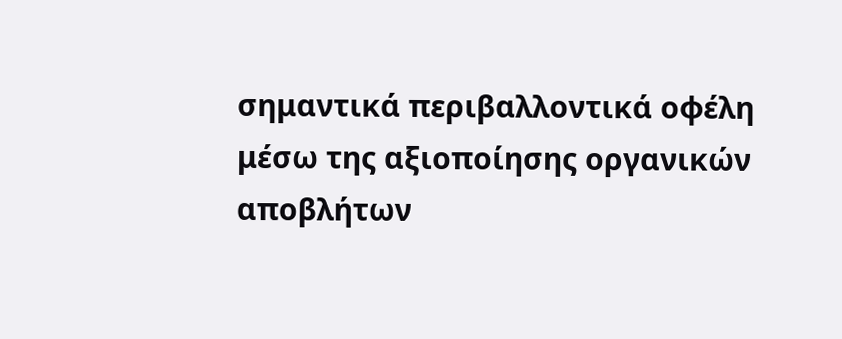σημαντικά περιβαλλοντικά οφέλη μέσω της αξιοποίησης οργανικών αποβλήτων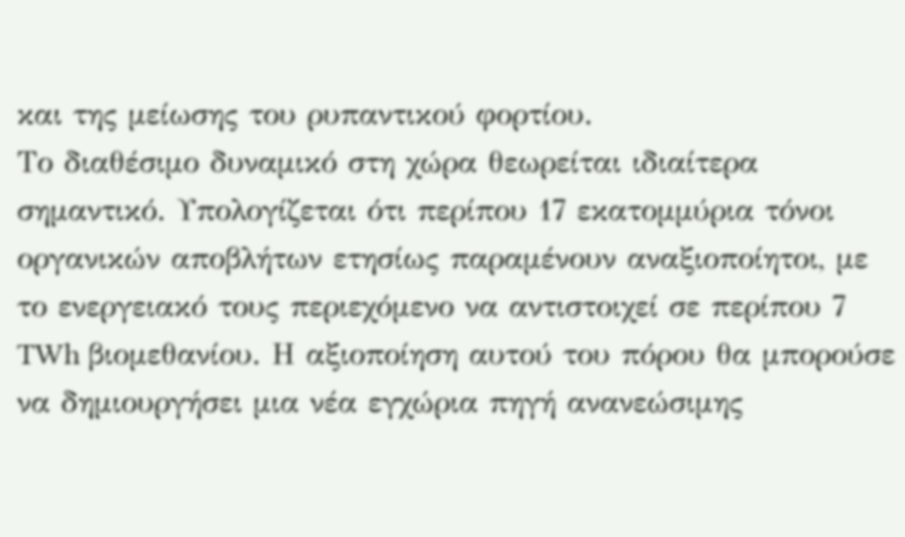και της μείωσης του ρυπαντικού φορτίου.
Το διαθέσιμο δυναμικό στη χώρα θεωρείται ιδιαίτερα σημαντικό. Υπολογίζεται ότι περίπου 17 εκατομμύρια τόνοι οργανικών αποβλήτων ετησίως παραμένουν αναξιοποίητοι, με το ενεργειακό τους περιεχόμενο να αντιστοιχεί σε περίπου 7 TWh βιομεθανίου. Η αξιοποίηση αυτού του πόρου θα μπορούσε να δημιουργήσει μια νέα εγχώρια πηγή ανανεώσιμης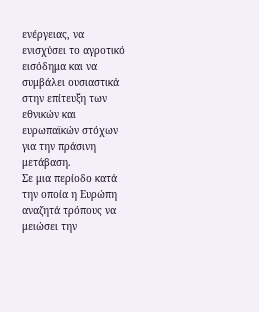ενέργειας, να ενισχύσει το αγροτικό εισόδημα και να συμβάλει ουσιαστικά στην επίτευξη των εθνικών και ευρωπαϊκών στόχων για την πράσινη μετάβαση.
Σε μια περίοδο κατά την οποία η Ευρώπη αναζητά τρόπους να μειώσει την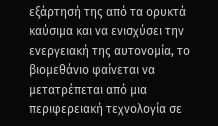εξάρτησή της από τα ορυκτά καύσιμα και να ενισχύσει την ενεργειακή της αυτονομία, το βιομεθάνιο φαίνεται να μετατρέπεται από μια περιφερειακή τεχνολογία σε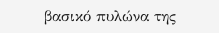βασικό πυλώνα της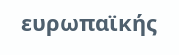ευρωπαϊκής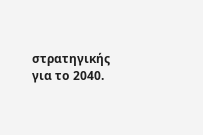στρατηγικής για το 2040.